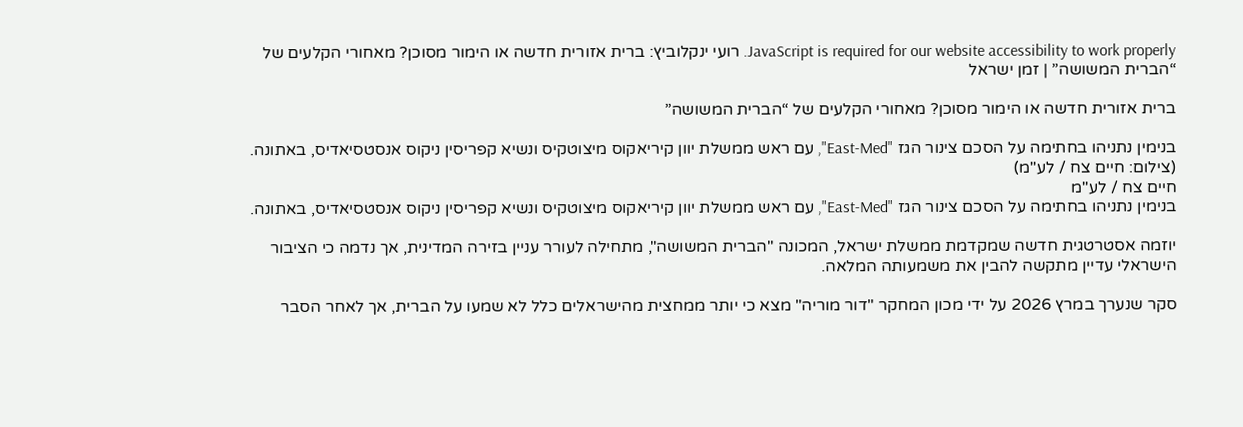JavaScript is required for our website accessibility to work properly. רועי ינקלוביץ: ברית אזורית חדשה או הימור מסוכן? מאחורי הקלעים של “הברית המשושה” | זמן ישראל

ברית אזורית חדשה או הימור מסוכן? מאחורי הקלעים של “הברית המשושה”

בנימין נתניהו בחתימה על הסכם צינור הגז "East-Med", עם ראש ממשלת יוון קיריאקוס מיצוטקיס ונשיא קפריסין ניקוס אנסטסיאדיס, באתונה. (צילום: חיים צח / לע"מ)
חיים צח / לע"מ
בנימין נתניהו בחתימה על הסכם צינור הגז "East-Med", עם ראש ממשלת יוון קיריאקוס מיצוטקיס ונשיא קפריסין ניקוס אנסטסיאדיס, באתונה.

יוזמה אסטרטגית חדשה שמקדמת ממשלת ישראל, המכונה "הברית המשושה", מתחילה לעורר עניין בזירה המדינית, אך נדמה כי הציבור הישראלי עדיין מתקשה להבין את משמעותה המלאה.

סקר שנערך במרץ 2026 על ידי מכון המחקר "דור מוריה" מצא כי יותר ממחצית מהישראלים כלל לא שמעו על הברית, אך לאחר הסבר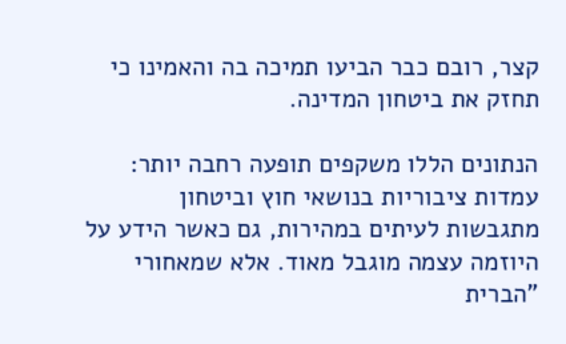קצר, רובם כבר הביעו תמיכה בה והאמינו כי תחזק את ביטחון המדינה.

הנתונים הללו משקפים תופעה רחבה יותר: עמדות ציבוריות בנושאי חוץ וביטחון מתגבשות לעיתים במהירות, גם כאשר הידע על היוזמה עצמה מוגבל מאוד. אלא שמאחורי "הברית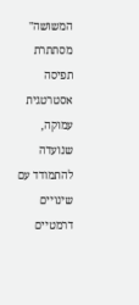המשושה" מסתתרת תפיסה אסטרטגית עמוקה, שנועדה להתמודד עם שינויים דרמטיים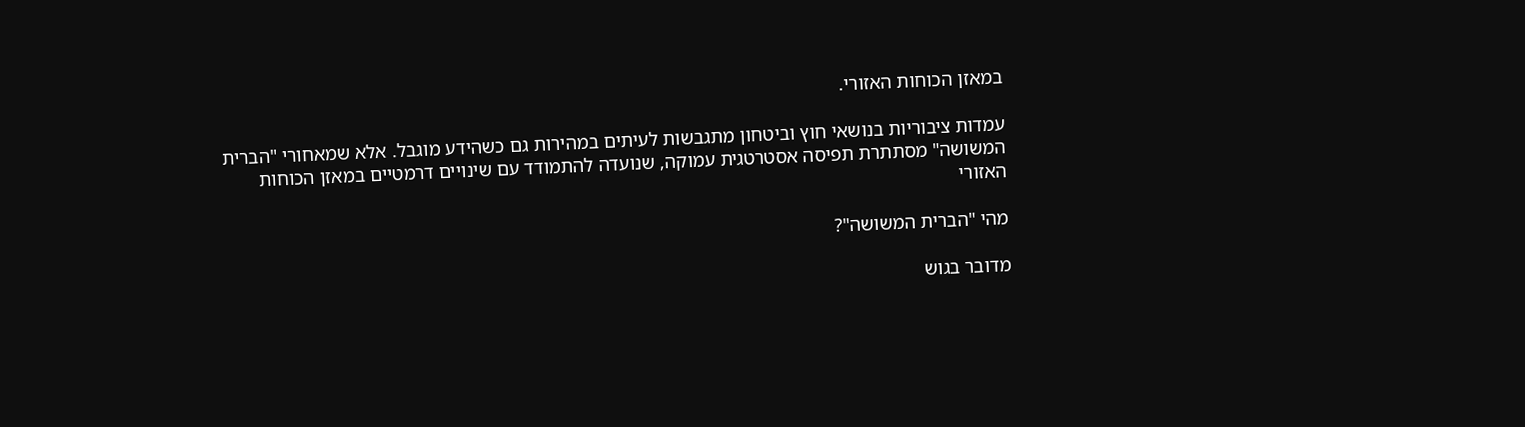במאזן הכוחות האזורי.

עמדות ציבוריות בנושאי חוץ וביטחון מתגבשות לעיתים במהירות גם כשהידע מוגבל. אלא שמאחורי "הברית המשושה" מסתתרת תפיסה אסטרטגית עמוקה, שנועדה להתמודד עם שינויים דרמטיים במאזן הכוחות האזורי

מהי "הברית המשושה"?

מדובר בגוש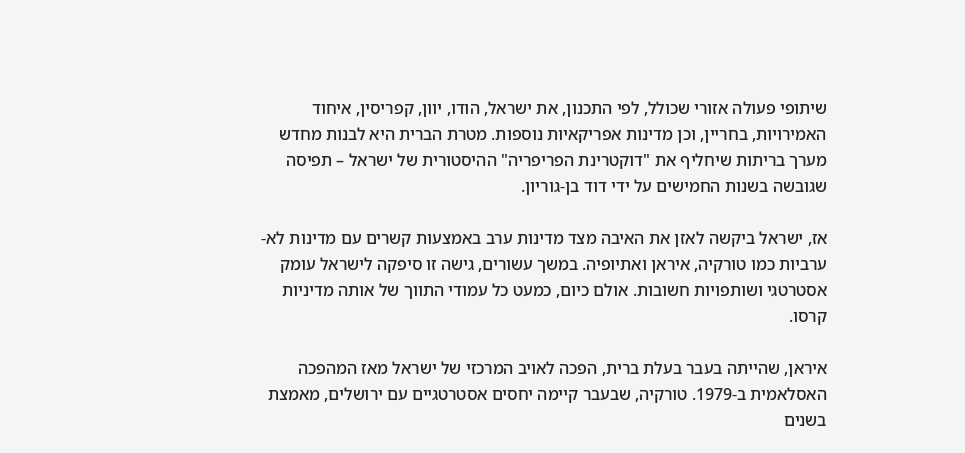שיתופי פעולה אזורי שכולל, לפי התכנון, את ישראל, הודו, יוון, קפריסין, איחוד האמירויות, בחריין, וכן מדינות אפריקאיות נוספות. מטרת הברית היא לבנות מחדש מערך בריתות שיחליף את "דוקטרינת הפריפריה" ההיסטורית של ישראל – תפיסה שגובשה בשנות החמישים על ידי דוד בן-גוריון.

אז, ישראל ביקשה לאזן את האיבה מצד מדינות ערב באמצעות קשרים עם מדינות לא-ערביות כמו טורקיה, איראן ואתיופיה. במשך עשורים, גישה זו סיפקה לישראל עומק אסטרטגי ושותפויות חשובות. אולם כיום, כמעט כל עמודי התווך של אותה מדיניות קרסו.

איראן, שהייתה בעבר בעלת ברית, הפכה לאויב המרכזי של ישראל מאז המהפכה האסלאמית ב-1979. טורקיה, שבעבר קיימה יחסים אסטרטגיים עם ירושלים, מאמצת בשנים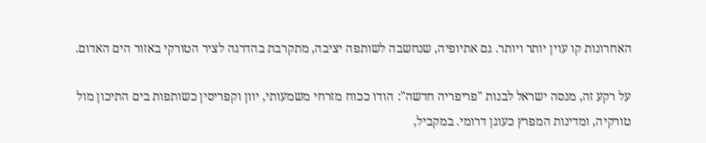האחרונות קו עוין יותר ויותר. גם אתיופיה, שנחשבה לשותפה יציבה, מתקרבת בהדרגה לציר הטורקי באזור הים האדום.

על רקע זה, מנסה ישראל לבנות "פריפריה חדשה": הודו ככוח מזרחי משמעותי, יוון וקפריסין כשותפות בים התיכון מול טורקיה, ומדינות המפרץ כעוגן דרומי. במקביל,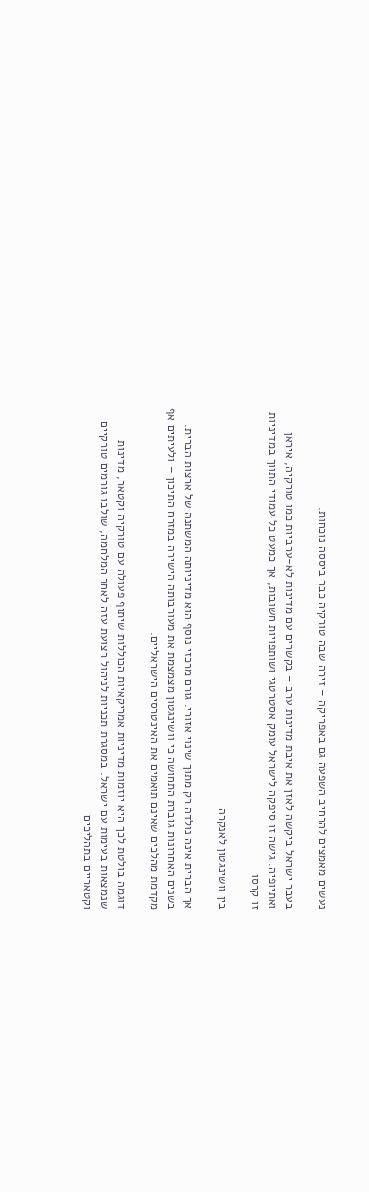נעשים מאמצים להרחיב השפעה גם באפריקה – זירה שבה טורקיה כבר ביססה נוכחות.

בעבר ישראל ביקשה לאזן את איבת מדינות ערב – בקשרים עם מדינות לא-ערביות כמו טורקיה, איראן ואתיופיה. גישה זו סיפקה לישראל עומק אסטרטגי ושותפויות חשובות, אך כמעט כל עמודי התווך במדיניות זו קרסו

בין וושינגטון לאנקרה

אך הברית אינה נולדה רק מתוך שינוי אזורי. גורם מרכזי נוסף הוא מדיניותה המשתנה של ארצות הברית. בשנים האחרונות גוברת התחושה כי וושינגטון מצמצמת את מעורבותה הישירה במזרח התיכון – ולעיתים אף מקדמת מהלכים שאינם תואמים את האינטרסים הישראליים.

דוגמה בולטת לכך היא יוזמות מדיניות אמריקאיות הכוללות שיתוף פעולה עם טורקיה וקטאר, מדינות שנמצאות בעימות עם ישראל. במסגרת תכניות לניהול רצועת עזה לאחר המלחמה, שולבו גורמים טורקיים וקטאריים בתהליכים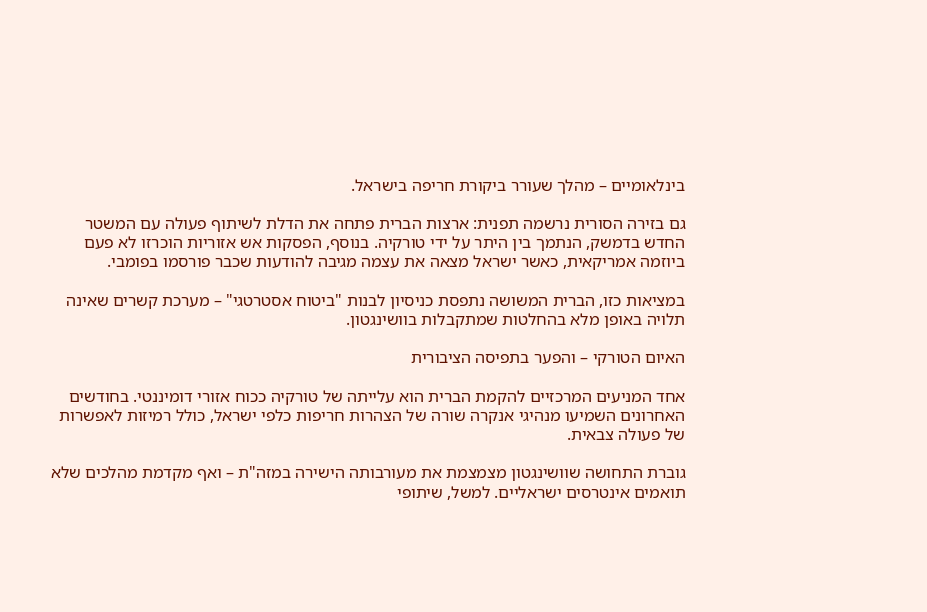בינלאומיים – מהלך שעורר ביקורת חריפה בישראל.

גם בזירה הסורית נרשמה תפנית: ארצות הברית פתחה את הדלת לשיתוף פעולה עם המשטר החדש בדמשק, הנתמך בין היתר על ידי טורקיה. בנוסף, הפסקות אש אזוריות הוכרזו לא פעם ביוזמה אמריקאית, כאשר ישראל מצאה את עצמה מגיבה להודעות שכבר פורסמו בפומבי.

במציאות כזו, הברית המשושה נתפסת כניסיון לבנות "ביטוח אסטרטגי" – מערכת קשרים שאינה תלויה באופן מלא בהחלטות שמתקבלות בוושינגטון.

האיום הטורקי – והפער בתפיסה הציבורית

אחד המניעים המרכזיים להקמת הברית הוא עלייתה של טורקיה ככוח אזורי דומיננטי. בחודשים האחרונים השמיעו מנהיגי אנקרה שורה של הצהרות חריפות כלפי ישראל, כולל רמיזות לאפשרות של פעולה צבאית.

גוברת התחושה שוושינגטון מצמצמת את מעורבותה הישירה במזה"ת – ואף מקדמת מהלכים שלא תואמים אינטרסים ישראליים. למשל, שיתופי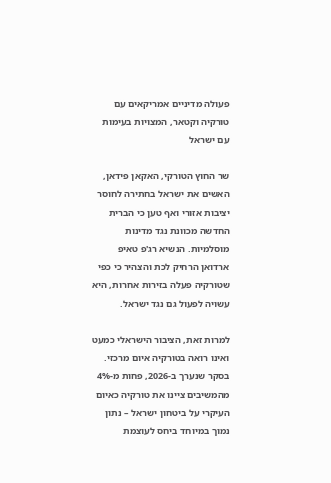פעולה מדיניים אמריקאים עם טורקיה וקטאר, המצויות בעימות עם ישראל

שר החוץ הטורקי, האקאן פידאן, האשים את ישראל בחתירה לחוסר יציבות אזורי ואף טען כי הברית החדשה מכוונת נגד מדינות מוסלמיות. הנשיא רג'פ טאיפ ארדואן הרחיק לכת והצהיר כי כפי שטורקיה פעלה בזירות אחרות, היא עשויה לפעול גם נגד ישראל.

למרות זאת, הציבור הישראלי כמעט ואינו רואה בטורקיה איום מרכזי. בסקר שנערך ב-2026, פחות מ-4% מהמשיבים ציינו את טורקיה כאיום העיקרי על ביטחון ישראל – נתון נמוך במיוחד ביחס לעוצמת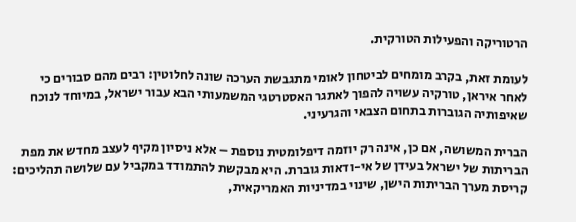הרטוריקה והפעילות הטורקית.

לעומת זאת, בקרב מומחים לביטחון לאומי מתגבשת הערכה שונה לחלוטין: רבים מהם סבורים כי לאחר איראן, טורקיה עשויה להפוך לאתגר האסטרטגי המשמעותי הבא עבור ישראל, במיוחד לנוכח שאיפותיה הגוברות בתחום הצבאי והגרעיני.

הברית המשושה, אם כן, אינה רק יוזמה דיפלומטית נוספת – אלא ניסיון מקיף לעצב מחדש את מפת הבריתות של ישראל בעידן של אי-ודאות גוברת. היא מבקשת להתמודד במקביל עם שלושה תהליכים: קריסת מערך הבריתות הישן, שינוי במדיניות האמריקאית,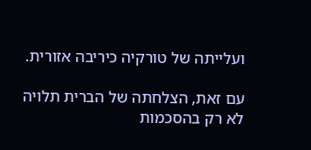ועלייתה של טורקיה כיריבה אזורית.

עם זאת, הצלחתה של הברית תלויה לא רק בהסכמות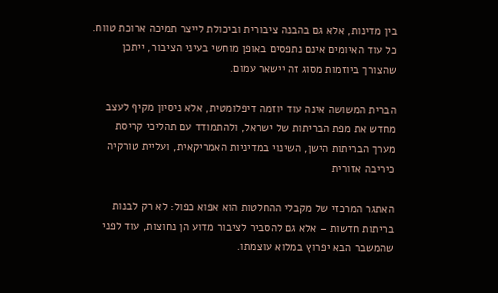בין מדינות, אלא גם בהבנה ציבורית וביכולת לייצר תמיכה ארוכת טווח. כל עוד האיומים אינם נתפסים באופן מוחשי בעיני הציבור, ייתכן שהצורך ביוזמות מסוג זה יישאר עמום.

הברית המשושה אינה עוד יוזמה דיפלומטית, אלא ניסיון מקיף לעצב מחדש את מפת הבריתות של ישראל, ולהתמודד עם תהליכי קריסת מערך הבריתות הישן, השינוי במדיניות האמריקאית, ועליית טורקיה כיריבה אזורית

האתגר המרכזי של מקבלי ההחלטות הוא אפוא כפול: לא רק לבנות בריתות חדשות – אלא גם להסביר לציבור מדוע הן נחוצות, עוד לפני שהמשבר הבא יפרוץ במלוא עוצמתו.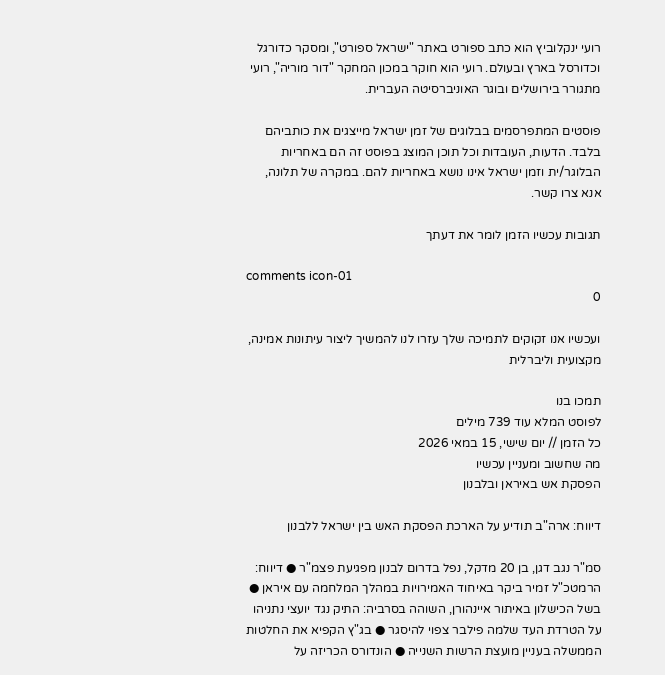רועי ינקלוביץ הוא כתב ספורט באתר "ישראל ספורט", ומסקר כדורגל וכדורסל בארץ ובעולם. רועי הוא חוקר במכון המחקר "דור מוריה", רועי מתגורר בירושלים ובוגר האוניברסיטה העברית.

פוסטים המתפרסמים בבלוגים של זמן ישראל מייצגים את כותביהם בלבד. הדעות, העובדות וכל תוכן המוצג בפוסט זה הם באחריות הבלוגר/ית וזמן ישראל אינו נושא באחריות להם. במקרה של תלונה, אנא צרו קשר.

תגובות עכשיו הזמן לומר את דעתך

comments icon-01
0

ועכשיו אנו זקוקים לתמיכה שלך עזרו לנו להמשיך ליצור עיתונות אמינה, מקצועית וליברלית

תמכו בנו
לפוסט המלא עוד 739 מילים
כל הזמן // יום שישי, 15 במאי 2026
מה שחשוב ומעניין עכשיו
הפסקת אש באיראן ובלבנון

דיווח: ארה"ב תודיע על הארכת הפסקת האש בין ישראל ללבנון

סמ"ר נגב דגן, בן 20 מדקל, נפל בדרום לבנון מפגיעת פצמ"ר ● דיווח: הרמטכ"ל זמיר ביקר באיחוד האמירויות במהלך המלחמה עם איראן ● בשל הכישלון באיתור איינהורן, השוהה בסרביה: התיק נגד יועצי נתניהו על הטרדת העד שלמה פילבר צפוי להיסגר ● בג"ץ הקפיא את החלטות הממשלה בעניין מועצת הרשות השנייה ● הונדורס הכריזה על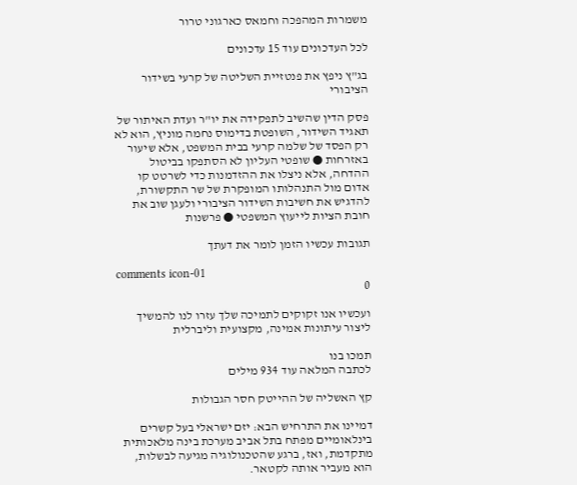משמרות המהפכה וחמאס כארגוני טרור

לכל העדכונים עוד 15 עדכונים

בג"ץ ניפץ את פנטזיית השליטה של קרעי בשידור הציבורי

פסק הדין שהשיב לתפקידה את יו"ר ועדת האיתור של תאגיד השידור, השופטת בדימוס נחמה מוניץ, הוא לא רק הפסד של שלמה קרעי בבית המשפט, אלא שיעור באזרחות ● שופטי העליון לא הסתפקו בביטול ההדחה, אלא ניצלו את ההזדמנות כדי לשרטט קו אדום מול התנהלותו המופקרת של שר התקשורת, להדגיש את חשיבות השידור הציבורי ולעגן שוב את חובת הציות לייעוץ המשפטי ● פרשנות

תגובות עכשיו הזמן לומר את דעתך

comments icon-01
0

ועכשיו אנו זקוקים לתמיכה שלך עזרו לנו להמשיך ליצור עיתונות אמינה, מקצועית וליברלית

תמכו בנו
לכתבה המלאה עוד 934 מילים

קץ האשליה של ההייטק חסר הגבולות

דמיינו את התרחיש הבא: יזם ישראלי בעל קשרים בינלאומיים מפתח בתל אביב מערכת בינה מלאכותית מתקדמת, ואז, ברגע שהטכנולוגיה מגיעה לבשלות, הוא מעביר אותה לקטאר.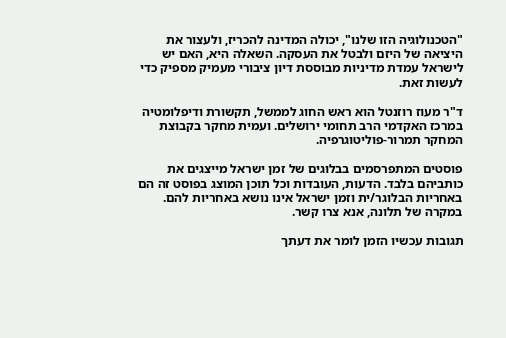"הטכנולוגיה הזו שלנו", יכולה המדינה להכריז, ולעצור את היציאה של היזם ולבטל את העסקה. השאלה היא, האם יש לישראל עמדת מדיניות מבוססת דיון ציבורי מעמיק מספיק כדי לעשות זאת.

ד"ר מעוז רוזנטל הוא ראש החוג לממשל, תקשורת ודיפלומטיה במרכז האקדמי הרב תחומי ירושלים. ועמית מחקר בקבוצת המחקר תמרור-פוליטוגרפיה.

פוסטים המתפרסמים בבלוגים של זמן ישראל מייצגים את כותביהם בלבד. הדעות, העובדות וכל תוכן המוצג בפוסט זה הם באחריות הבלוגר/ית וזמן ישראל אינו נושא באחריות להם. במקרה של תלונה, אנא צרו קשר.

תגובות עכשיו הזמן לומר את דעתך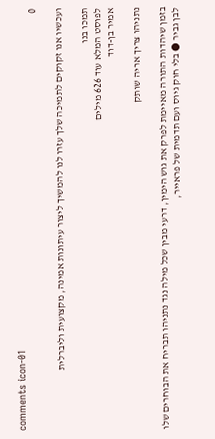comments icon-01
0

ועכשיו אנו זקוקים לתמיכה שלך עזרו לנו להמשיך ליצור עיתונות אמינה, מקצועית וליברלית

תמכו בנו
לפוסט המלא עוד 626 מילים
אמיר בן-דוד

נתניהו צריך אריה שותק

בזמן שיהדות התורה מאיימת לפרק את גוש הימין, דרעי מבין שכל מילה נגד נתניהו תבריח את הבוחרים שלו לבן גביר ● בלי חוק גיוס ועם תדמית של פראייר,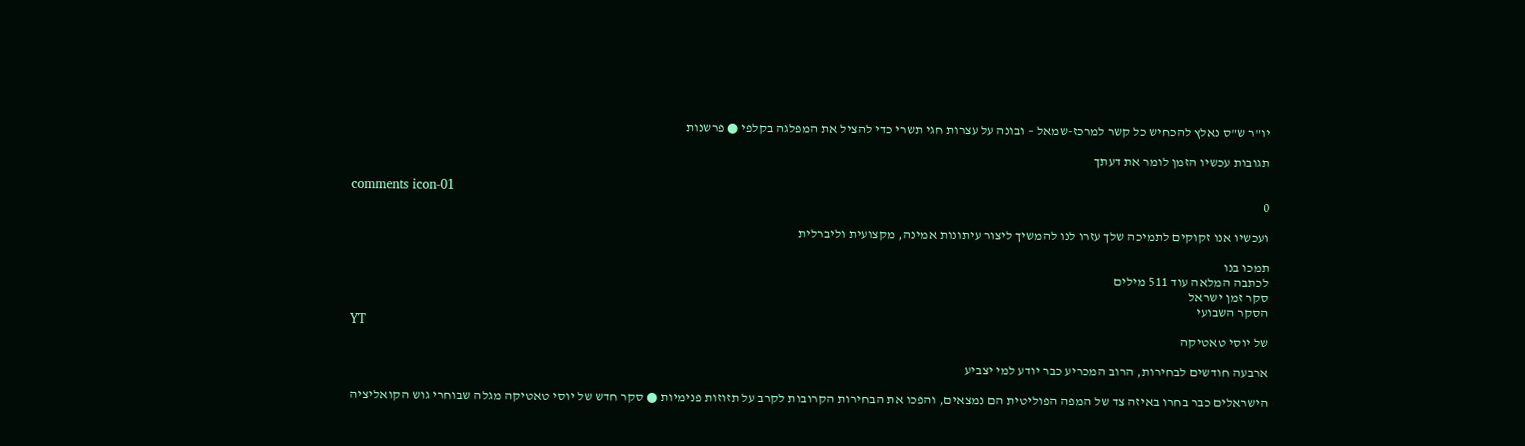יו"ר ש"ס נאלץ להכחיש כל קשר למרכז-שמאל – ובונה על עצרות חגי תשרי כדי להציל את המפלגה בקלפי ● פרשנות

תגובות עכשיו הזמן לומר את דעתך

comments icon-01
0

ועכשיו אנו זקוקים לתמיכה שלך עזרו לנו להמשיך ליצור עיתונות אמינה, מקצועית וליברלית

תמכו בנו
לכתבה המלאה עוד 511 מילים
סקר זמן ישראל
הסקר השבועי
YT
של יוסי טאטיקה

ארבעה חודשים לבחירות, הרוב המכריע כבר יודע למי יצביע

הישראלים כבר בחרו באיזה צד של המפה הפוליטית הם נמצאים, והפכו את הבחירות הקרובות לקרב על תזוזות פנימיות ● סקר חדש של יוסי טאטיקה מגלה שבוחרי גוש הקואליציה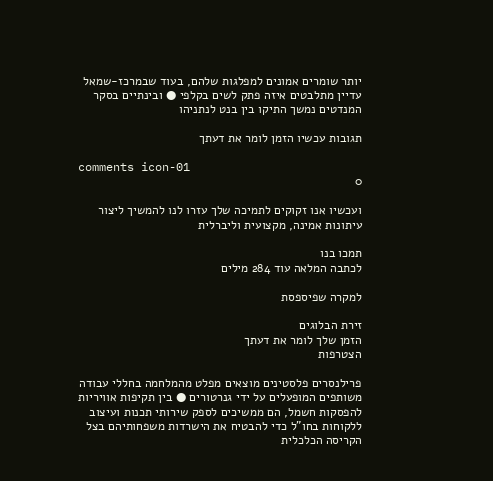יותר שומרים אמונים למפלגות שלהם, בעוד שבמרכז-שמאל עדיין מתלבטים איזה פתק לשים בקלפי ● ובינתיים בסקר המנדטים נמשך התיקו בין בנט לנתניהו

תגובות עכשיו הזמן לומר את דעתך

comments icon-01
0

ועכשיו אנו זקוקים לתמיכה שלך עזרו לנו להמשיך ליצור עיתונות אמינה, מקצועית וליברלית

תמכו בנו
לכתבה המלאה עוד 284 מילים

למקרה שפיספסת

זירת הבלוגים
הזמן שלך לומר את דעתך
הצטרפות

פרילנסרים פלסטינים מוצאים מפלט מהמלחמה בחללי עבודה משותפים המופעלים על ידי גנרטורים ● בין תקיפות אוויריות להפסקות חשמל, הם ממשיכים לספק שירותי תכנות ועיצוב ללקוחות בחו"ל כדי להבטיח את הישרדות משפחותיהם בצל הקריסה הכלכלית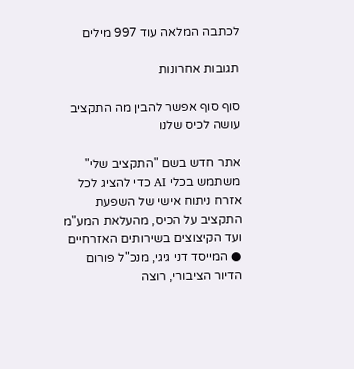לכתבה המלאה עוד 997 מילים

תגובות אחרונות

סוף סוף אפשר להבין מה התקציב עושה לכיס שלנו

אתר חדש בשם "התקציב שלי" משתמש בכלי AI כדי להציג לכל אזרח ניתוח אישי של השפעת התקציב על הכיס, מהעלאת המע"מ ועד הקיצוצים בשירותים האזרחיים ● המייסד דני גיגי, מנכ"ל פורום הדיור הציבורי, רוצה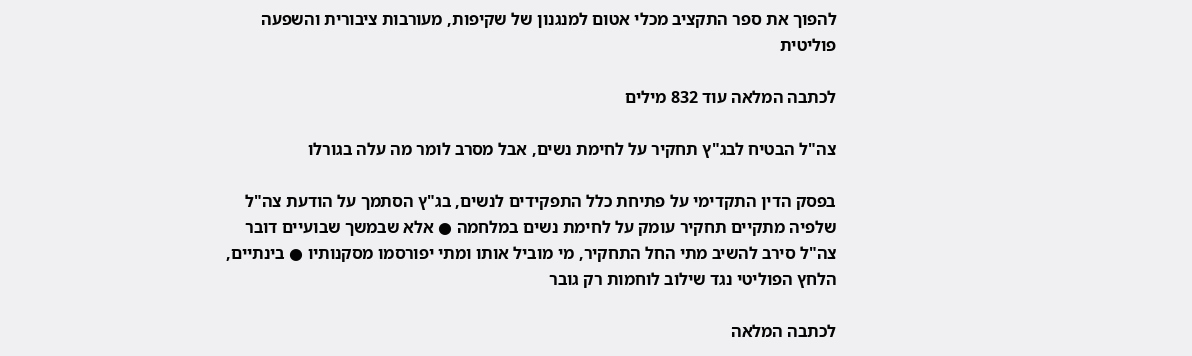להפוך את ספר התקציב מכלי אטום למנגנון של שקיפות, מעורבות ציבורית והשפעה פוליטית

לכתבה המלאה עוד 832 מילים

צה"ל הבטיח לבג"ץ תחקיר על לחימת נשים, אבל מסרב לומר מה עלה בגורלו

בפסק הדין התקדימי על פתיחת כלל התפקידים לנשים, בג"ץ הסתמך על הודעת צה"ל שלפיה מתקיים תחקיר עומק על לחימת נשים במלחמה ● אלא שבמשך שבועיים דובר צה"ל סירב להשיב מתי החל התחקיר, מי מוביל אותו ומתי יפורסמו מסקנותיו ● בינתיים, הלחץ הפוליטי נגד שילוב לוחמות רק גובר

לכתבה המלאה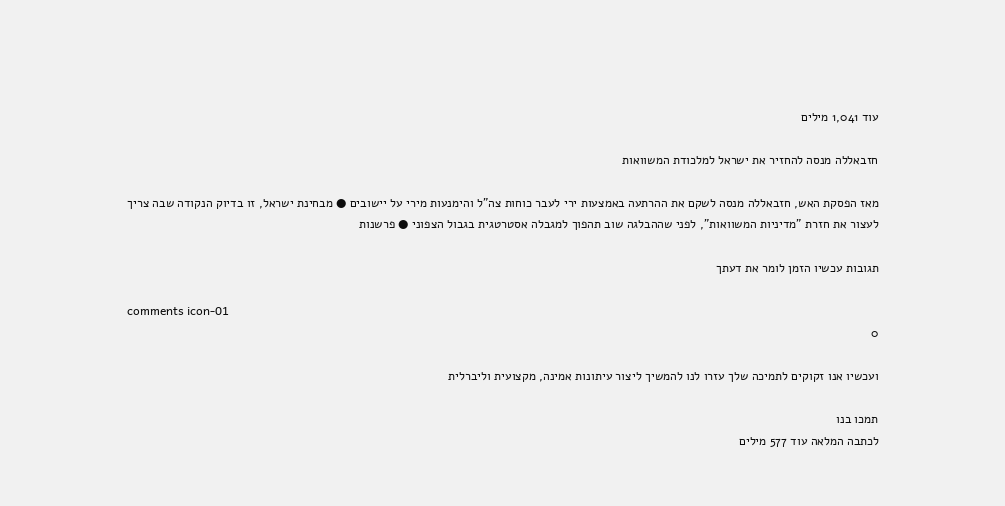עוד 1,041 מילים

חזבאללה מנסה להחזיר את ישראל למלכודת המשוואות

מאז הפסקת האש, חזבאללה מנסה לשקם את ההרתעה באמצעות ירי לעבר כוחות צה"ל והימנעות מירי על יישובים ● מבחינת ישראל, זו בדיוק הנקודה שבה צריך לעצור את חזרת "מדיניות המשוואות", לפני שההבלגה שוב תהפוך למגבלה אסטרטגית בגבול הצפוני ● פרשנות

תגובות עכשיו הזמן לומר את דעתך

comments icon-01
0

ועכשיו אנו זקוקים לתמיכה שלך עזרו לנו להמשיך ליצור עיתונות אמינה, מקצועית וליברלית

תמכו בנו
לכתבה המלאה עוד 577 מילים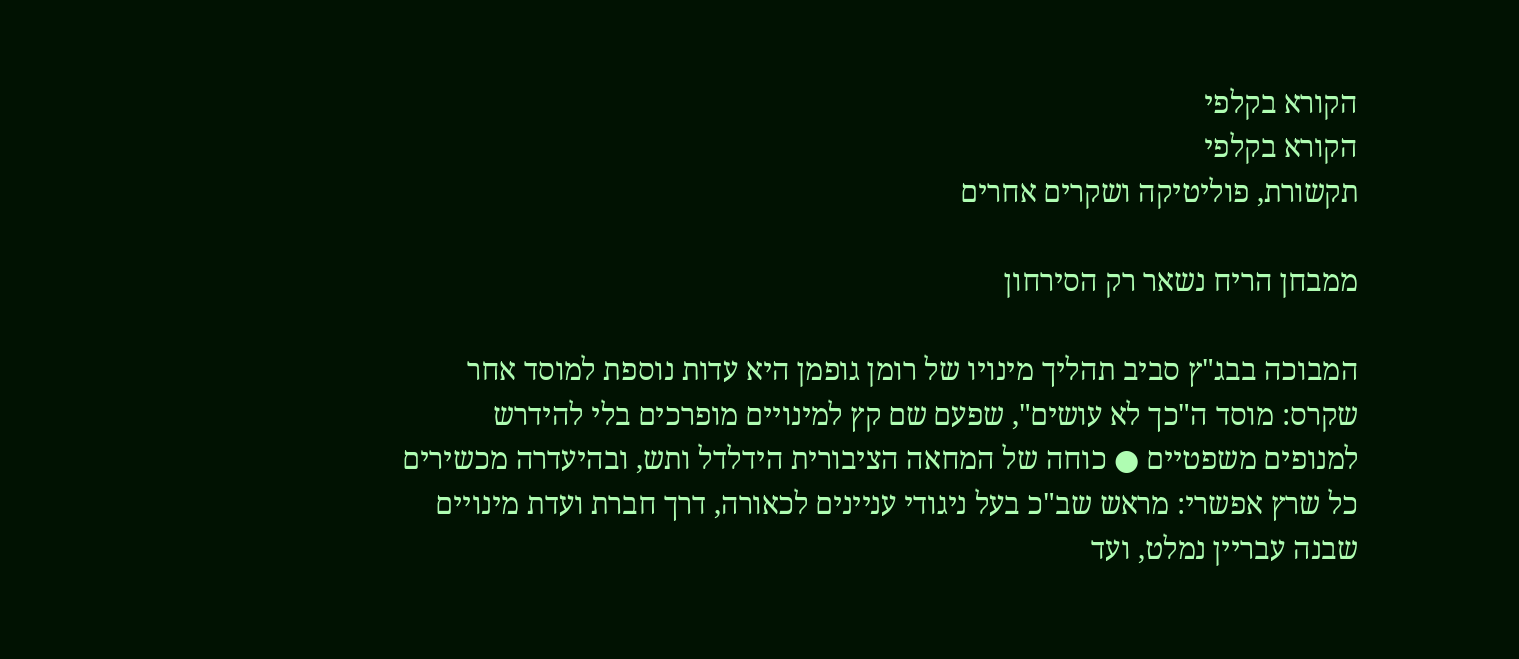הקורא בקלפי
הקורא בקלפי
תקשורת, פוליטיקה ושקרים אחרים

ממבחן הריח נשאר רק הסירחון

המבוכה בבג"ץ סביב תהליך מינויו של רומן גופמן היא עדות נוספת למוסד אחר שקרס: מוסד ה"כך לא עושים", שפעם שם קץ למינויים מופרכים בלי להידרש למנופים משפטיים ● כוחה של המחאה הציבורית הידלדל ותש, ובהיעדרה מכשירים כל שרץ אפשרי: מראש שב"כ בעל ניגודי עניינים לכאורה, דרך חברת ועדת מינויים שבנה עבריין נמלט, ועד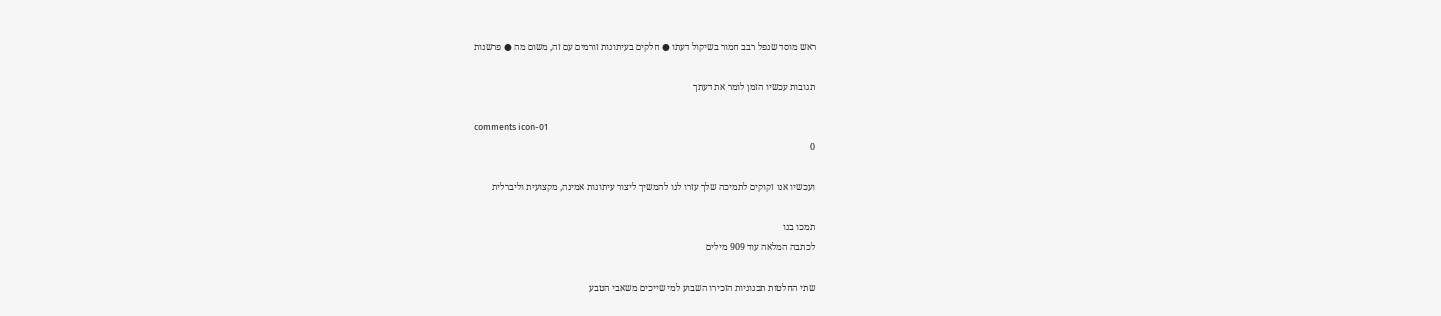ראש מוסד שנפל רבב חמור בשיקול דעתו ● חלקים בעיתונות זורמים עם זה, משום מה ● פרשנות

תגובות עכשיו הזמן לומר את דעתך

comments icon-01
0

ועכשיו אנו זקוקים לתמיכה שלך עזרו לנו להמשיך ליצור עיתונות אמינה, מקצועית וליברלית

תמכו בנו
לכתבה המלאה עוד 909 מילים

שתי החלטות תכנוניות הזכירו השבוע למי שייכים משאבי הטבע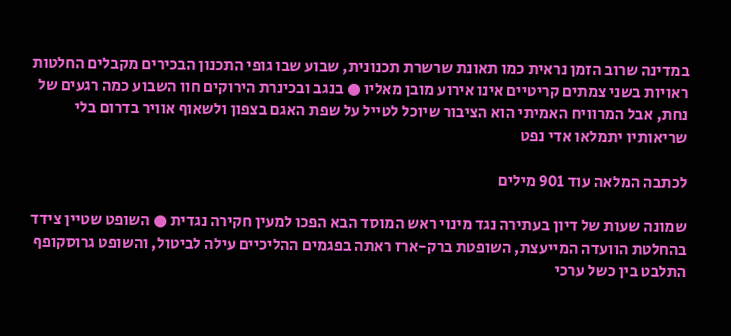במדינה שרוב הזמן נראית כמו תאונת שרשרת תכנונית, שבוע שבו גופי התכנון הבכירים מקבלים החלטות ראויות בשני צמתים קריטיים אינו אירוע מובן מאליו ● בנגב ובכינרת הירוקים חוו השבוע כמה רגעים של נחת, אבל המרוויח האמיתי הוא הציבור שיוכל לטייל על שפת האגם בצפון ולשאוף אוויר בדרום בלי שריאותיו יתמלאו אדי נפט

לכתבה המלאה עוד 901 מילים

שמונה שעות של דיון בעתירה נגד מינוי ראש המוסד הבא הפכו למעין חקירה נגדית ● השופט שטיין צידד בהחלטת הוועדה המייעצת, השופטת ברק-ארז ראתה בפגמים ההליכיים עילה לביטול, והשופט גרוסקופף התלבט בין כשל ערכי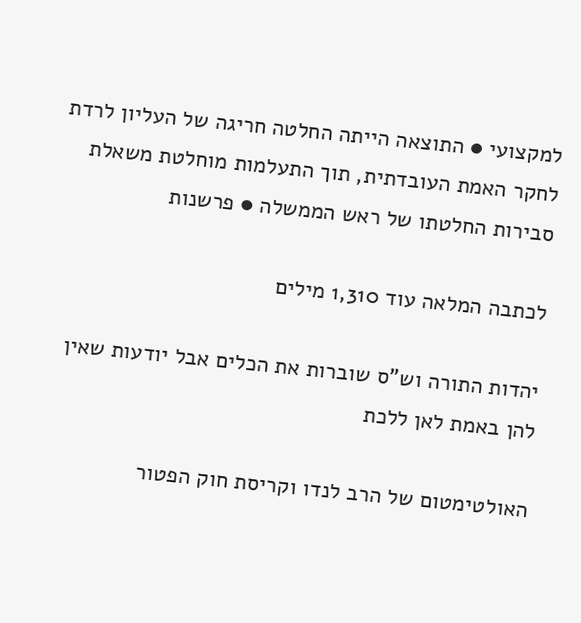למקצועי ● התוצאה הייתה החלטה חריגה של העליון לרדת לחקר האמת העובדתית, תוך התעלמות מוחלטת משאלת סבירות החלטתו של ראש הממשלה ● פרשנות

לכתבה המלאה עוד 1,310 מילים

יהדות התורה וש"ס שוברות את הכלים אבל יודעות שאין להן באמת לאן ללכת

האולטימטום של הרב לנדו וקריסת חוק הפטור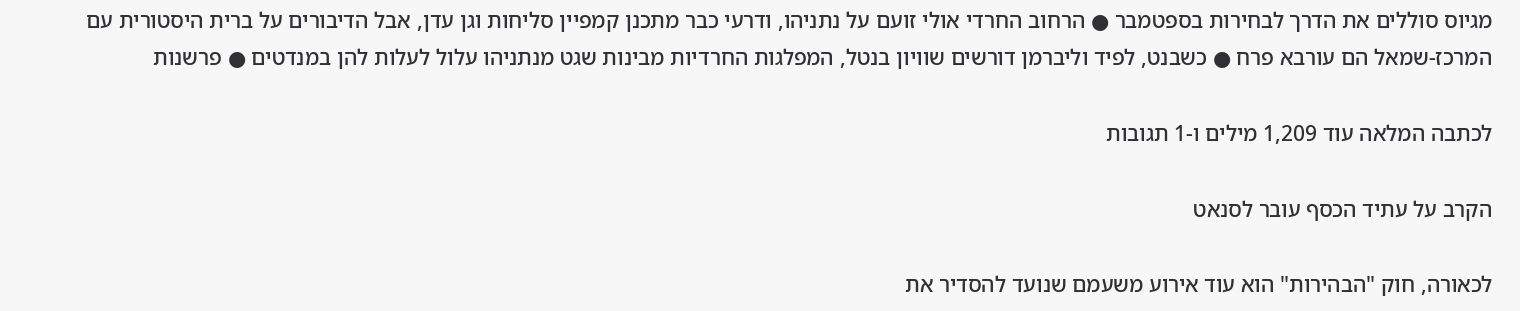מגיוס סוללים את הדרך לבחירות בספטמבר ● הרחוב החרדי אולי זועם על נתניהו, ודרעי כבר מתכנן קמפיין סליחות וגן עדן, אבל הדיבורים על ברית היסטורית עם המרכז-שמאל הם עורבא פרח ● כשבנט, לפיד וליברמן דורשים שוויון בנטל, המפלגות החרדיות מבינות שגט מנתניהו עלול לעלות להן במנדטים ● פרשנות

לכתבה המלאה עוד 1,209 מילים ו-1 תגובות

הקרב על עתיד הכסף עובר לסנאט

לכאורה, חוק "הבהירות" הוא עוד אירוע משעמם שנועד להסדיר את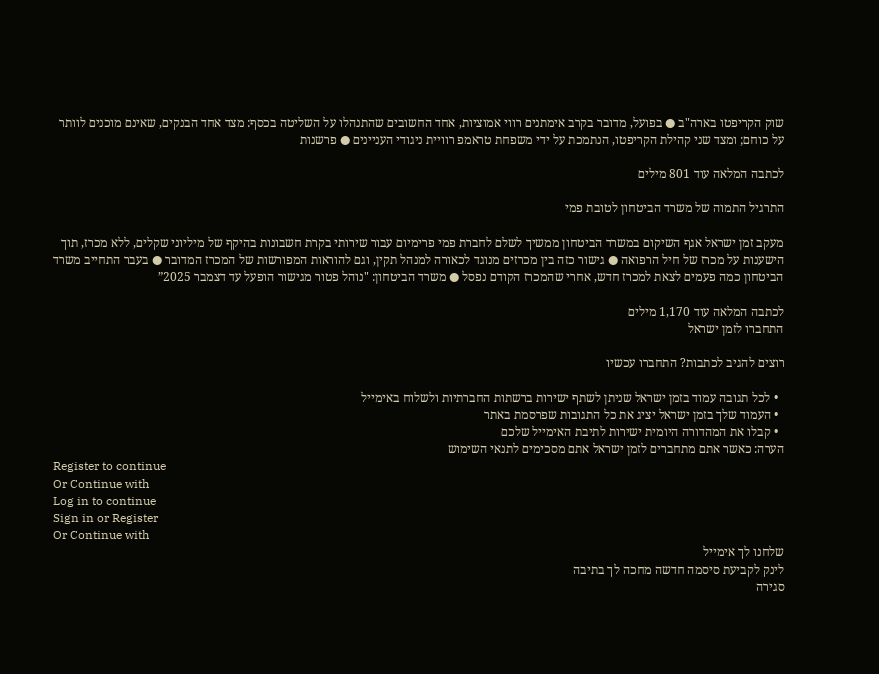שוק הקריפטו בארה"ב ● בפועל, מדובר בקרב אימתנים רווי אמוציות, אחד החשובים שהתנהלו על השליטה בכסף: מצד אחד הבנקים, שאינם מוכנים לוותר על כוחם; ומצד שני קהילת הקריפטו, הנתמכת על ידי משפחת טראמפ רוויית ניגודי העניינים ● פרשנות

לכתבה המלאה עוד 801 מילים

התרגיל התמוה של משרד הביטחון לטובת פמי

מעקב זמן ישראל אגף השיקום במשרד הביטחון ממשיך לשלם לחברת פמי פרימיום עבור שירותי בקרת חשבונות בהיקף של מיליוני שקלים, ללא מכרז, תוך הישענות על מכרז של חיל הרפואה ● גישור כזה בין מכרזים מנוגד לכאורה למנהל תקין, וגם להוראות המפורשות של המכרז המדובר ● בעבר התחייב משרד הביטחון כמה פעמים לצאת למכרז חדש, אחרי שהמכרז הקודם נפסל ● משרד הביטחון: "נוהל פטור מגישור הופעל עד דצמבר 2025”

לכתבה המלאה עוד 1,170 מילים
התחברו לזמן ישראל

רוצים להגיב לכתבות? התחברו עכשיו

  • לכל תגובה עמוד בזמן ישראל שניתן לשתף ישירות ברשתות החברתיות ולשלוח באימייל
  • העמוד שלך בזמן ישראל יציג את כל התגובות שפרסמת באתר
  • קבלו את המהדורה היומית ישירות לתיבת האימייל שלכם
הערה: כאשר אתם מתחברים לזמן ישראל אתם מסכימים לתנאי השימוש
Register to continue
Or Continue with
Log in to continue
Sign in or Register
Or Continue with
שלחנו לך אימייל
לינק לקביעת סיסמה חדשה מחכה לך בתיבה
סגירה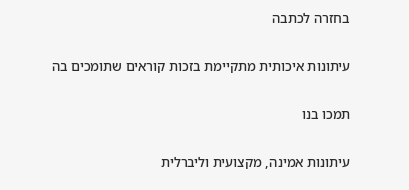בחזרה לכתבה

עיתונות איכותית מתקיימת בזכות קוראים שתומכים בה

תמכו בנו

עיתונות אמינה, מקצועית וליברלית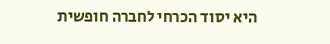היא יסוד הכרחי לחברה חופשית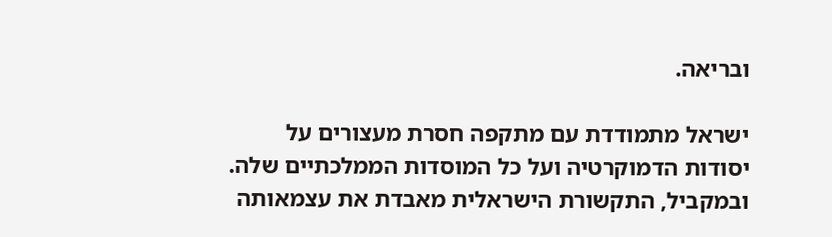ובריאה.

ישראל מתמודדת עם מתקפה חסרת מעצורים על יסודות הדמוקרטיה ועל כל המוסדות הממלכתיים שלה. ובמקביל, התקשורת הישראלית מאבדת את עצמאותה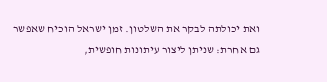ואת יכולתה לבקר את השלטון. זמן ישראל הוכיח שאפשר גם אחרת: שניתן ליצור עיתונות חופשית,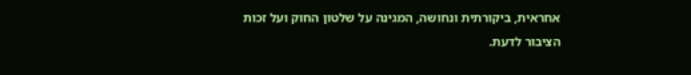אחראית, ביקורתית ונחושה, המגינה על שלטון החוק ועל זכות הציבור לדעת.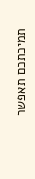תמיכתכם תאפשר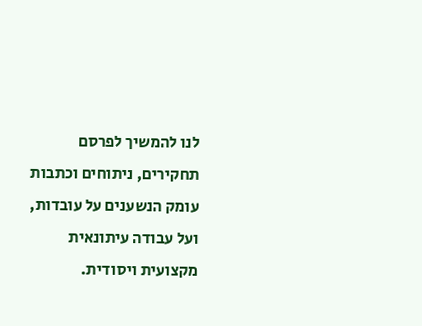לנו להמשיך לפרסם תחקירים, ניתוחים וכתבות עומק הנשענים על עובדות, ועל עבודה עיתונאית מקצועית ויסודית.